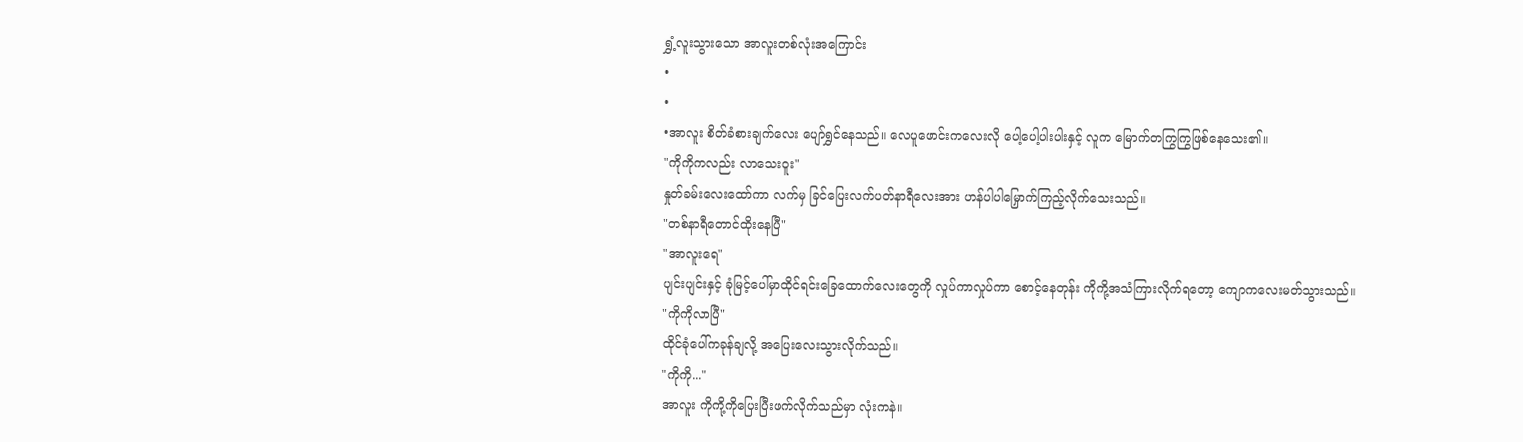ရွှံ့လူးသွားသော အာလူးတစ်လုံးအကြောင်း
•
•
•အာလူး စိတ်ခံစားချက်လေး ပျော်ရွှင်နေသည်။ လေပူဖောင်းကလေးလို ပေါ့ပေါ့ပါးပါးနှင့် လူက မြောက်တကြွကြွဖြစ်နေသေး၏။
"ကိုကိုကလည်း လာသေးဝူး"
နှုတ်ခမ်းလေးထော်ကာ လက်မှ ခြင်ပြေးလက်ပတ်နာရီလေးအား ဟန်ပါပါမြှောက်ကြည့်လိုက်သေးသည်။
"တစ်နာရီတောင်ထိုးနေပြီ"
"အာလူးရေ"
ပျင်းပျင်းနှင့် ခုံမြင့်ပေါ်မှာထိုင်ရင်းခြေထောက်လေးတွေကို လှုပ်ကာလှုပ်ကာ စောင့်နေတုန်း ကိုကို့အသံကြားလိုက်ရတော့ ကျောကလေးမတ်သွားသည်။
"ကိုကိုလာပြီ"
ထိုင်ခုံပေါ်ကခုန်ချလို့ အပြေးလေးသွားလိုက်သည်။
"ကိုကို..."
အာလူး ကိုကို့ကိုပြေးပြီးဖက်လိုက်သည်မှာ လုံးကနဲ။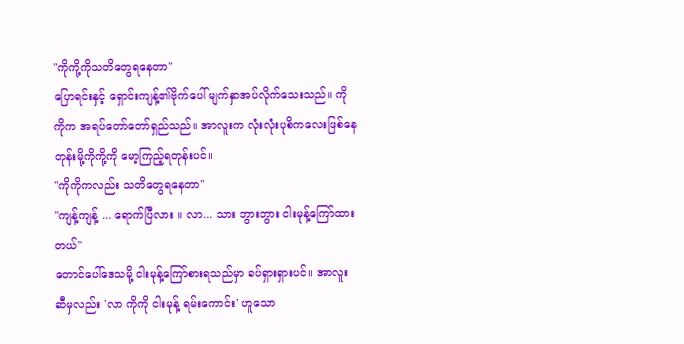"ကိုကို့ကိုသတိတွေရနေတာ"
ပြောရင်းနှင့် ရှောင်းကျန့်၏ဗိုက်ပေါ် မျက်နှာအပ်လိုက်သေးသည်။ ကိုကိုက အရပ်တော်တော်ရှည်သည်။ အာလူးက လုံးလုံးပုစိကလေးဖြစ်နေတုန်းမို့ကိုကို့ကို မော့ကြည့်ရတုန်းပင်။
"ကိုကိုကလည်း သတိတွေရနေတာ"
"ကျန့်ကျန့် ... ရောက်ပြီလား ။ လာ... သား ဘွားဘွား ငါးမုန့်ကြော်ထားတယ်"
တောင်ပေါ်ဒေသမို့ ငါးမုန့်ကြော်စားရသည်မှာ ခပ်ရှားရှားပင်။ အာလူးဆီမှလည်း 'လာ ကိုကို ငါးမုန့် ရမ်းကောင်း' ဟူသော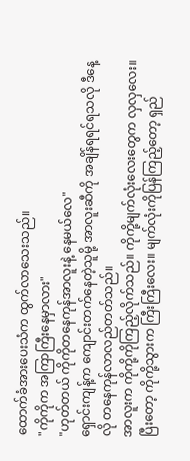ထောက်ခံအားပေးသံက ထွက်လာသေးသည်။
"ကိုကိုက အကြာကြီးနေမှာလား"
"ဟုတ်တယ် ကိုကိုတနေကုန်အာလူးနဲ့ နေမယ်လေ"
ရှောင်းကျန့်က ကျောင်းတက်နေတဲ့သူမို့ အာလူးဆီကို အချိန်ရရင်ရသလို ဒီနေ့လို တနေကုန်လာလည်တတ်သည်။
အာလူးက ကိုကို့ကိုကြည့်လိုက်သည်။ ကိုကို့မျက်လုံးလေးတွေက လှလှလေး။ ပြီးတော့ ကိုကို့သွားက ကြီးကြီးလေး။ မျက်လုံးကိုပြန်ကြည့်တော့ ရှည်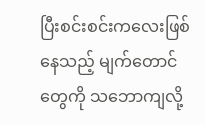ပြီးစင်းစင်းကလေးဖြစ်နေသည့် မျက်တောင်တွေကို သဘောကျလို့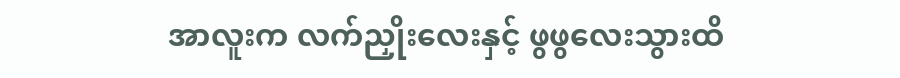အာလူးက လက်ညှိုးလေးနှင့် ဖွဖွလေးသွားထိ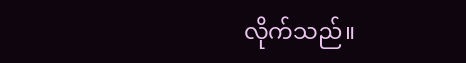လိုက်သည်။